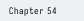Chapter 54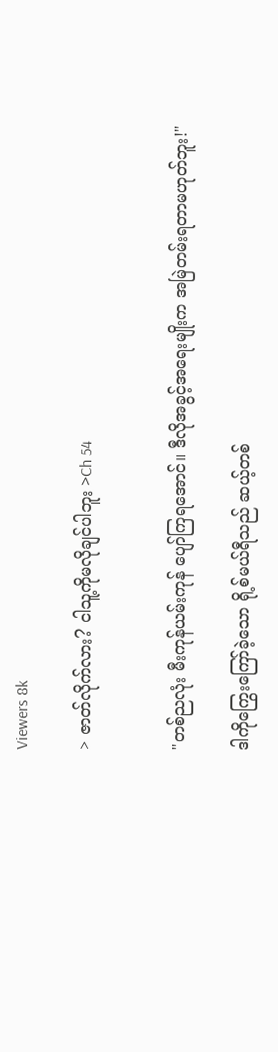Viewers 8k

> ဇာတ်လိုက်လား? ငါသူ့ကိုမလိုချင်ပါဘူး >Ch 54


"တစ်ညလုံး မီးကုန်ယမ်းကုန် ပျော်ကြရအောင်။ ဒီလိုအခွင့်အရေးမျိုးက အမြဲတမ်းရတာမဟုတ်ဘူး!"

ဒါကိုကြွေးကြော်ခဲ့သော ရို့စ်မယ်ရီသည် ဆယ့်တစ်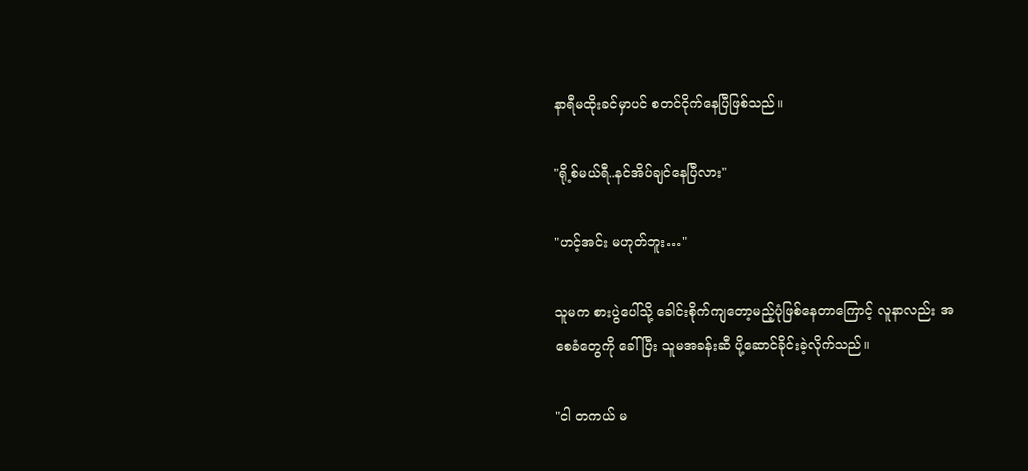နာရီမထိုးခင်မှာပင် စတင်ငိုက်နေပြီဖြစ်သည်။

"ရို့စ်မယ်ရီ..နင်အိပ်ချင်နေပြီလား"

"ဟင့်အင်း မဟုတ်ဘူး…"

သူမက စားပွဲပေါ်သို့ ခေါင်းစိုက်ကျတော့မည့်ပုံဖြစ်နေတာကြောင့် လူနာလည်း အစေခံတွေကို ခေါ်ပြီး သူမအခန်းဆီ ပို့ဆောင်ခိုင်းခဲ့လိုက်သည်။

"ငါ တကယ် မ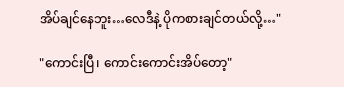အိပ်ချင်နေဘူး…လေဒီနဲ့ ပိုကစားချင်တယ်လို့…"

"ကောင်းပြီ၊ ကောင်းကောင်းအိပ်တော့"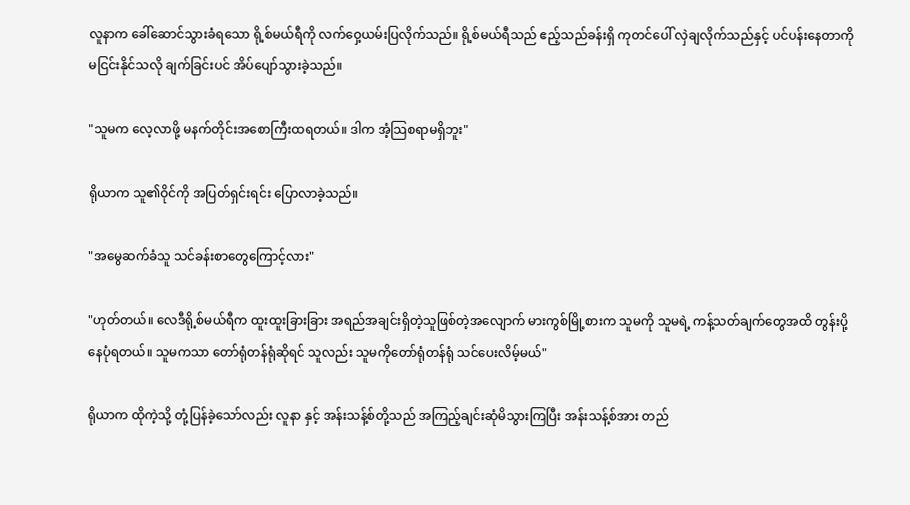လူနာက ခေါ်ဆောင်သွားခံရသော ရို့စ်မယ်ရီကို လက်ဝှေ့ယမ်းပြလိုက်သည်။ ရို့စ်မယ်ရီသည် ဧည့်သည်ခန်းရှိ ကုတင်ပေါ် လှဲချလိုက်သည်နှင့် ပင်ပန်းနေတာကို မငြင်းနိုင်သလို ချက်ခြင်းပင် အိပ်ပျော်သွားခဲ့သည်။

"သူမက လေ့လာဖို့ မနက်တိုင်းအစောကြီးထရတယ်။ ဒါက အံ့သြစရာမရှိဘူး"

ရိုယာက သူ၏ဝိုင်ကို အပြတ်ရှင်းရင်း ပြောလာခဲ့သည်။

"အမွေဆက်ခံသူ သင်ခန်းစာတွေကြောင့်လား"

"ဟုတ်တယ်။ လေဒီရို့စ်မယ်ရီက ထူးထူးခြားခြား အရည်အချင်းရှိတဲ့သူဖြစ်တဲ့အလျောက် မားကွစ်မြို့စားက သူမကို သူမရဲ့ ကန့်သတ်ချက်တွေအထိ တွန်းပို့နေပုံရတယ်။ သူမကသာ တော်ရုံတန်ရုံဆိုရင် သူလည်း သူမကိုတော်ရုံတန်ရုံ သင်ပေးလိမ့်မယ်"

ရိုယာက ထိုကဲ့သို့ တုံ့ပြန်ခဲ့သော်လည်း လူနာ နှင့် အန်းသန့်စ်တို့သည် အကြည့်ချင်းဆုံမိသွားကြပြီး အန်းသန့်စ်အား တည်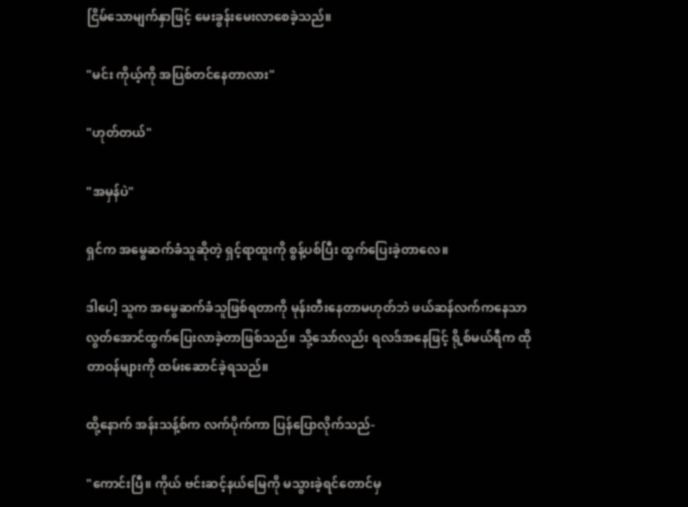ငြိမ်သောမျက်နှာဖြင့် မေးခွန်းမေးလာစေခဲ့သည်။

"မင်း ကိုယ့်ကို အပြစ်တင်နေတာလား"

"ဟုတ်တယ်"

"အမှန်ပဲ"

ရှင်က အမွေဆက်ခံသူဆိုတဲ့ ရှင့်ရာထူးကို စွန့်ပစ်ပြီး ထွက်ပြေးခဲ့တာလေ။

ဒါပေါ့ သူက အမွေဆက်ခံသူဖြစ်ရတာကို မုန်းတီးနေတာမဟုတ်ဘဲ ဖယ်ဆန်လက်ကနေသာ လွတ်အောင်ထွက်ပြေးလာခဲ့တာဖြစ်သည်။ သို့သော်လည်း ရလဒ်အနေဖြင့် ရို့စ်မယ်ရီက ထိုတာဝန်များကို ထမ်းဆောင်ခဲ့ရသည်။

ထို့နောက် အန်းသန့်စ်က လက်ပိုက်ကာ ပြန်ပြောလိုက်သည်-

"ကောင်းပြီ။ ကိုယ် ဗင်းဆင့်နယ်မြေကို မသွားခဲ့ရင်တောင်မှ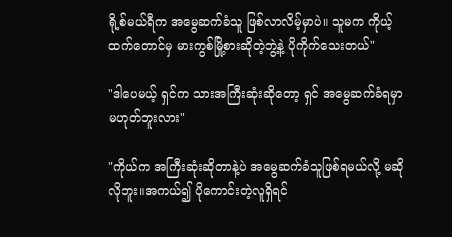ရို့စ်မယ်ရီက အမွေဆက်ခံသူ ဖြစ်လာလိမ့်မှာပဲ။ သူမက ကိုယ့်ထက်တောင်မှ မားကွစ်မြို့စားဆိုတဲ့ဘွဲ့နဲ့ ပိုကိုက်သေးတယ်"

"ဒါပေမယ့် ရှင်က သားအကြီးဆုံးဆိုတော့ ရှင် အမွေဆက်ခံရမှာ မဟုတ်ဘူးလား"

"ကိုယ်က အကြီးဆုံးဆိုတာနဲ့ပဲ အမွေဆက်ခံသူဖြစ်ရမယ်လို့ မဆိုလိုဘူး။အကယ်၍ ပိုကောင်းတဲ့လူရှိရင်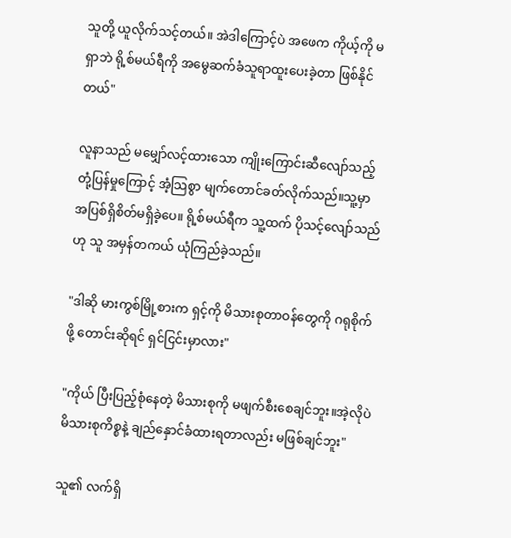သူတို့ ယူလိုက်သင့်တယ်။ အဲဒါကြောင့်ပဲ အဖေက ကိုယ့်ကို မရှာဘဲ ရို့စ်မယ်ရီကို အမွေဆက်ခံသူရာထူးပေးခဲ့တာ ဖြစ်နိုင်တယ်"

လူနာသည် မမျှော်လင့်ထားသော ကျိုးကြောင်းဆီလျော်သည့် တုံ့ပြန်မှုကြောင့် အံ့သြစွာ မျက်တောင်ခတ်လိုက်သည်။သူ့မှာ အပြစ်ရှိစိတ်မရှိခဲ့ပေ။ ရို့စ်မယ်ရီက သူ့ထက် ပိုသင့်လျော်သည်ဟု သူ အမှန်တကယ် ယုံကြည်ခဲ့သည်။

"ဒါဆို မားကွစ်မြို့စားက ရှင့်ကို မိသားစုတာဝန်တွေကို ဂရုစိုက်ဖို့ တောင်းဆိုရင် ရှင်ငြင်းမှာလား"

"ကိုယ် ပြီးပြည့်စုံနေတဲ့ မိသားစုကို မဖျက်စီးစေချင်ဘူး။အဲ့လိုပဲ မိသားစုကိစ္စနဲ့ ချည်နှောင်ခံထားရတာလည်း မဖြစ်ချင်ဘူး"

သူ၏ လက်ရှိ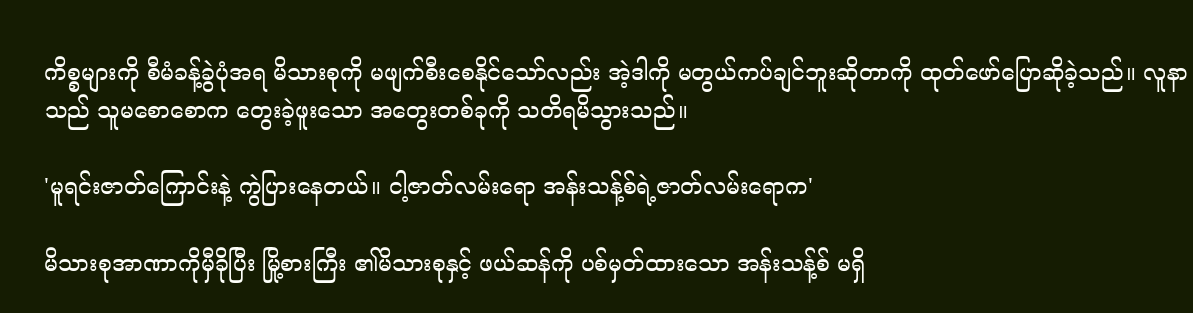ကိစ္စများကို စီမံခန့်ခွဲပုံအရ မိသားစုကို မဖျက်စီးစေနိုင်သော်လည်း အဲ့ဒါကို မတွယ်ကပ်ချင်ဘူးဆိုတာကို ထုတ်ဖော်ပြောဆိုခဲ့သည်။ လူနာသည် သူမစောစောက တွေးခဲ့ဖူးသော အတွေးတစ်ခုကို သတိရမိသွားသည်။

'မူရင်းဇာတ်ကြောင်းနဲ့ ကွဲပြားနေတယ်။ ငါ့ဇာတ်လမ်းရော အန်းသန့်စ်ရဲ့ဇာတ်လမ်းရောက'

မိသားစုအာဏာကိုမှီခိုပြီး မြို့စားကြီး ၏မိသားစုနှင့် ဖယ်ဆန်ကို ပစ်မှတ်ထားသော အန်းသန့်စ် မရှိ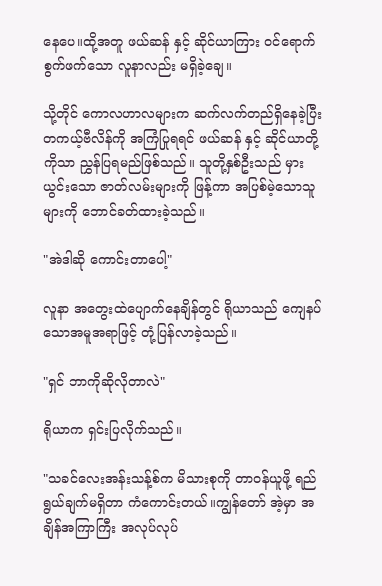နေပေ။ထို့အတူ ဖယ်ဆန် နှင့် ဆိုင်ယာကြား ဝင်ရောက်စွက်ဖက်သော လူနာလည်း မရှိခဲ့ချေ။

သို့တိုင် ကောလဟာလများက ဆက်လက်တည်ရှိနေခဲ့ပြီး တကယ့်ဗီလိန်ကို အကြံပြုရရင် ဖယ်ဆန် နှင့် ဆိုင်ယာတို့ကိုသာ ညွှန်ပြရမည်ဖြစ်သည်။ သူတို့နှစ်ဦးသည် မှားယွင်းသော ဇာတ်လမ်းများကို ဖြန့်ကာ အပြစ်မဲ့သောသူများကို ဘောင်ခတ်ထားခဲ့သည်။

"အဲဒါဆို ကောင်းတာပေါ့"

လူနာ အတွေးထဲပျောက်နေချိန်တွင် ရိုယာသည် ကျေနပ်သောအမူအရာဖြင့် တုံ့ပြန်လာခဲ့သည်။

"ရှင် ဘာကိုဆိုလိုတာလဲ"

ရိုယာက ရှင်းပြလိုက်သည်။

"သခင်လေးအန်းသန့်စ်က မိသားစုကို တာဝန်ယူဖို့ ရည်ရွယ်ချက်မရှိတာ ကံကောင်းတယ်။ကျွန်တော် အဲ့မှာ အချိန်အကြာကြီး အလုပ်လုပ်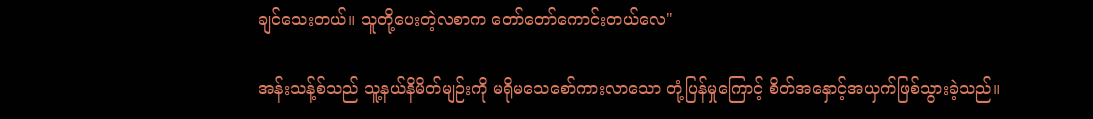ချင်သေးတယ်။ သူတို့ပေးတဲ့လစာက တော်တော်ကောင်းတယ်လေ"

အန်းသန့်စ်သည် သူ့နယ်နိမိတ်မျဉ်းကို မရိုမသေစော်ကားလာသော တုံ့ပြန်မှုကြောင့် စိတ်အနှောင့်အယှက်ဖြစ်သွားခဲ့သည်။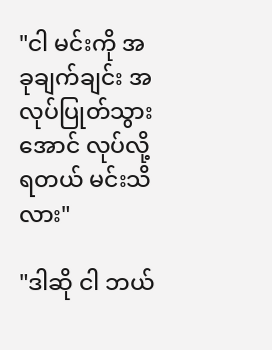"ငါ မင်းကို အခုချက်ချင်း အလုပ်ပြုတ်သွားအောင် လုပ်လို့ရတယ် မင်းသိလား"

"ဒါဆို ငါ ဘယ်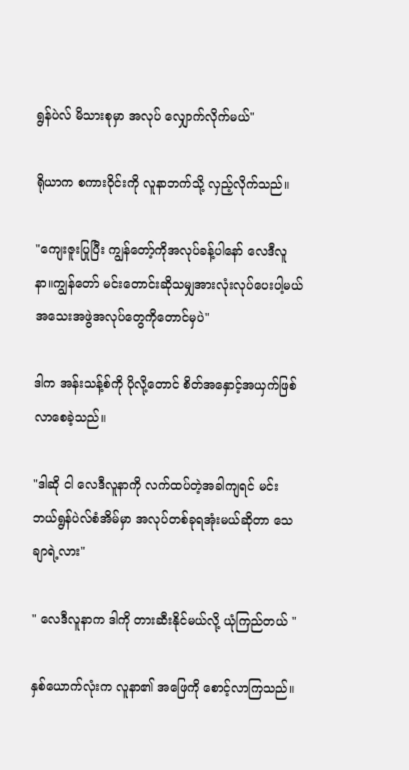ရွန်ပဲလ် မိသားစုမှာ အလုပ် လျှောက်လိုက်မယ်"

ရိုယာက စကားဝိုင်းကို လူနာဘက်သို့ လှည့်လိုက်သည်။

"ကျေးဇူးပြုပြီး ကျွန်တော့်ကိုအလုပ်ခန့်ပါနော် လေဒီလူနာ။ကျွန်တော် မင်းတောင်းဆိုသမျှအားလုံးလုပ်ပေးပါ့မယ် အသေးအဖွဲအလုပ်တွေကိုတောင်မှပဲ"

ဒါက အန်းသန့်စ်ကို ပိုလို့တောင် စိတ်အနှောင့်အယှက်ဖြစ်လာစေခဲ့သည်။

"ဒါဆို ငါ လေဒီလူနာကို လက်ထပ်တဲ့အခါကျရင် မင်း ဘယ်ရွန်ပဲလ်စံအိမ်မှာ အလုပ်တစ်ခုရအုံးမယ်ဆိုတာ သေချာရဲ့လား"

" လေဒီလူနာက ဒါကို တားဆီးနိုင်မယ်လို့ ယုံကြည်တယ် "

နှစ်ယောက်လုံးက လူနာ၏ အဖြေကို စောင့်လာကြသည်။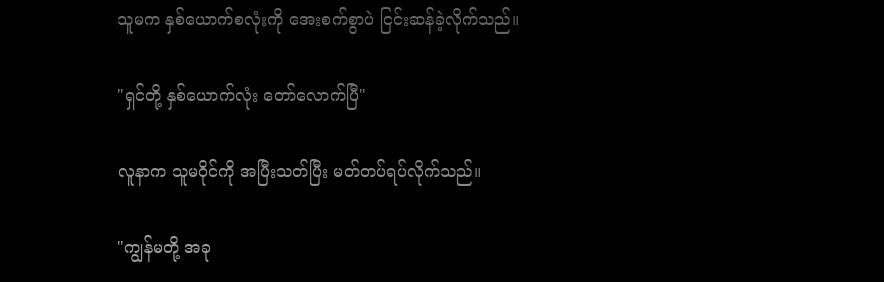သူမက နှစ်ယောက်စလုံးကို အေးစက်စွာပဲ ငြင်းဆန်ခဲ့လိုက်သည်။

"ရှင်တို့ နှစ်ယောက်လုံး တော်လောက်ပြီ"

လူနာက သူမဝိုင်ကို အပြီးသတ်ပြီး မတ်တပ်ရပ်လိုက်သည်။

"ကျွန်မတို့ အခု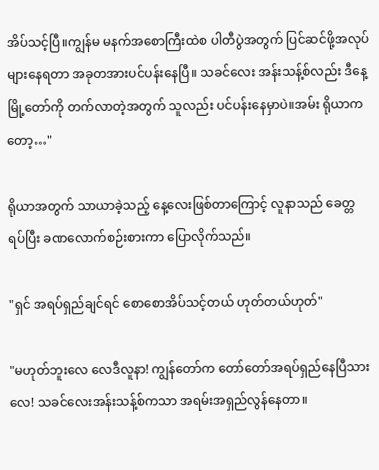အိပ်သင့်ပြီ။ကျွန်မ မနက်အစောကြီးထဲစ ပါတီပွဲအတွက် ပြင်ဆင်ဖို့အလုပ်များနေရတာ အခုတအားပင်ပန်းနေပြီ။ သခင်လေး အန်းသန့်စ်လည်း ဒီနေ့ မြို့တော်ကို တက်လာတဲ့အတွက် သူလည်း ပင်ပန်းနေမှာပဲ။အမ်း ရိုယာကတော့…"

ရိုယာအတွက် သာယာခဲ့သည့် နေ့လေးဖြစ်တာကြောင့် လူနာသည် ခေတ္တရပ်ပြီး ခဏလောက်စဉ်းစားကာ ပြောလိုက်သည်။

"ရှင် အရပ်ရှည်ချင်ရင် စောစောအိပ်သင့်တယ် ဟုတ်တယ်ဟုတ်"

"မဟုတ်ဘူးလေ လေဒီလူနာ! ကျွန်တော်က တော်တော်အရပ်ရှည်နေပြီသားလေ! သခင်လေးအန်းသန့်စ်ကသာ အရမ်းအရှည်လွန်နေတာ။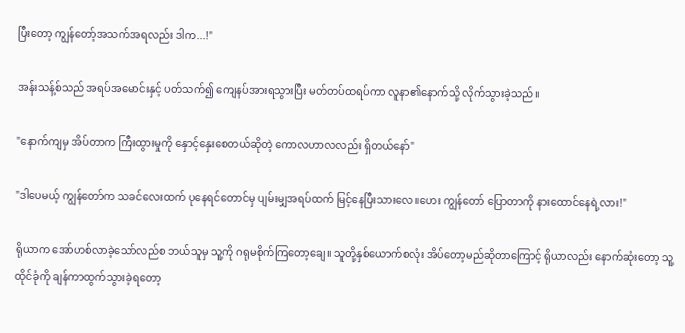ပြီးတော့ ကျွန်တော့်အသက်အရလည်း ဒါက...!"

အန်းသန့်စ်သည် အရပ်အမောင်းနှင့် ပတ်သက်၍ ကျေနပ်အားရသွားပြီး မတ်တပ်ထရပ်ကာ လူနာ၏နောက်သို့ လိုက်သွားခဲ့သည်။

"နောက်ကျမှ အိပ်တာက ကြီးထွားမှုကို နှောင့်နှေးစေတယ်ဆိုတဲ့ ကောလဟာလလည်း ရှိတယ်နော်"

"ဒါပေမယ့် ကျွန်တော်က သခင်လေးထက် ပုနေရင်တောင်မှ ပျမ်းမျှအရပ်ထက် မြင့်နေပြီးသားလေ။ဟေး ကျွန်တော် ပြောတာကို နားထောင်နေရဲ့လား!"

ရိုယာက အော်ဟစ်လာခဲ့သော်လည်စ ဘယ်သူမှ သူ့ကို ဂရုမစိုက်ကြတော့ချေ။ သူတို့နှစ်ယောက်စလုံး အိပ်တော့မည်ဆိုတာကြောင့် ရိုယာလည်း နောက်ဆုံးတော့ သူ့ထိုင်ခုံကို ချန်ကာထွက်သွားခဲ့ရတော့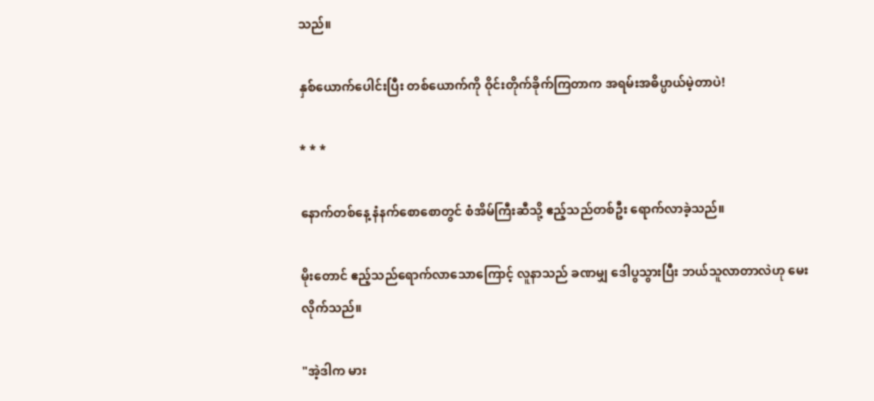သည်။

နှစ်ယောက်ပေါင်းပြီး တစ်ယောက်ကို ဝိုင်းတိုက်ခိုက်ကြတာက အရမ်းအဓိပ္ပာယ်မဲ့တာပဲ!

* * *

နောက်တစ်နေ့ နံနက်စောစောတွင် စံအိမ်ကြီးဆီသို့ ဧည့်သည်တစ်ဦး ရောက်လာခဲ့သည်။

မိုးတောင် ဧည့်သည်ရောက်လာသောကြောင့် လူနာသည် ခဏမျှ ဒေါပွသွားပြီး ဘယ်သူလာတာလဲဟု မေးလိုက်သည်။

"အဲ့ဒါက မား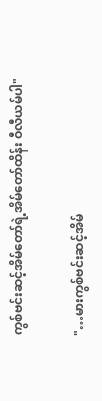ကွစ်ဗင်းဆင့်အိမ်တော်ရဲ့အိမ်တော်ထိန်း ဝီလီယမ်ပါ"

"…မားကွစ်ဗင်းဆင့်အိမ်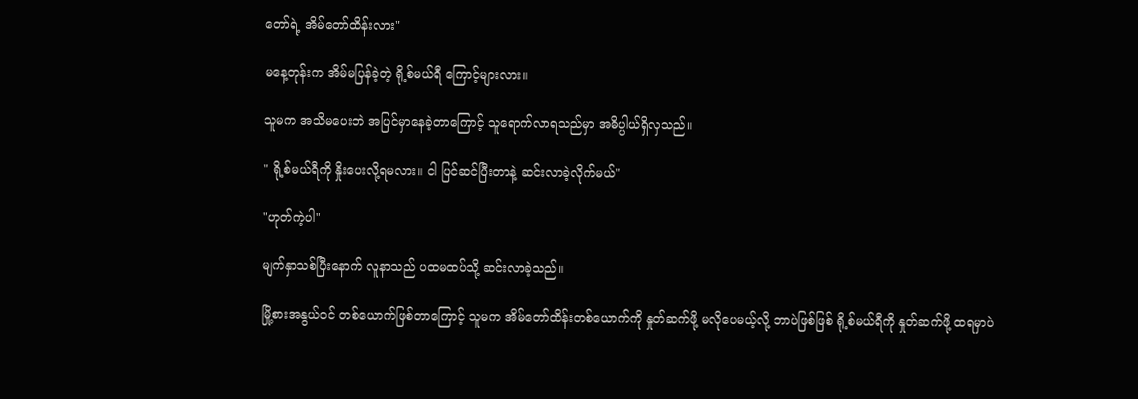တော်ရဲ့ အိမ်တော်ထိန်းလား"

မနေ့တုန်းက အိမ်မပြန်ခဲ့တဲ့ ရို့စ်မယ်ရီ ကြောင့်များလား။

သူမက အသိမပေးဘဲ အပြင်မှာနေခဲ့တာကြောင့် သူရောက်လာရသည်မှာ အဓိပ္ပါယ်ရှိလှသည်။

" ရို့စ်မယ်ရီကို နှိုးပေးလို့ရမလား။ ငါ ပြင်ဆင်ပြီးတာနဲ့ ဆင်းလာခဲ့လိုက်မယ်"

"ဟုတ်ကဲ့ပါ"

မျက်နှာသစ်ပြီးနောက် လူနာသည် ပထမထပ်သို့ ဆင်းလာခဲ့သည်။

မြို့စားအနွယ်ဝင် တစ်ယောက်ဖြစ်တာကြောင့် သူမက အိမ်တော်ထိန်းတစ်ယောက်ကို နှုတ်ဆက်ဖို့ မလိုပေမယ့်လို့ ဘာပဲဖြစ်ဖြစ် ရို့စ်မယ်ရီကို နှုတ်ဆက်ဖို့ ထရမှာပဲ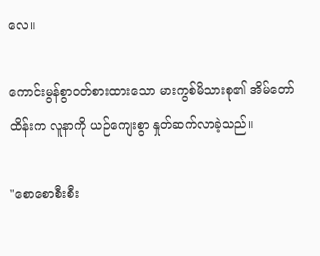လေ။

ကောင်းမွန်စွာဝတ်စားထားသော မားကွစ်မိသားစု၏ အိမ်တော်ထိန်းက လူနာကို ယဉ်ကျေးစွာ နှုတ်ဆက်လာခဲ့သည်။

"စောစောစီးစီး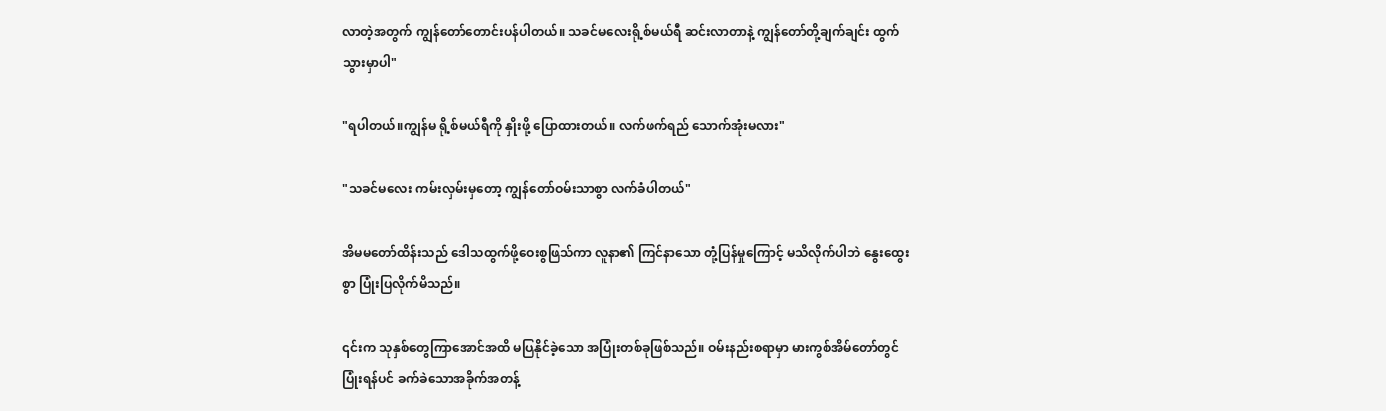လာတဲ့အတွက် ကျွန်တော်တောင်းပန်ပါတယ်။ သခင်မလေးရို့စ်မယ်ရီ ဆင်းလာတာနဲ့ ကျွန်တော်တို့ချက်ချင်း ထွက်သွားမှာပါ"

"ရပါတယ်။ကျွန်မ ရို့စ်မယ်ရီကို နှိုးဖို့ ပြောထားတယ်။ လက်ဖက်ရည် သောက်အုံးမလား"

"သခင်မလေး ကမ်းလှမ်းမှတော့ ကျွန်တော်ဝမ်းသာစွာ လက်ခံပါတယ်"

အိမမတော်ထိန်းသည် ဒေါသထွက်ဖို့ဝေးစွဖြသ်ကာ လူနာ၏ ကြင်နာသော တုံ့ပြန်မှုကြောင့် မသိလိုက်ပါဘဲ နွေးထွေးစွာ ပြုံးပြလိုက်မိသည်။

၎င်းက သုနှစ်တွေကြာအောင်အထိ မပြနိုင်ခဲ့သော အပြုံးတစ်ခုဖြစ်သည်။ ဝမ်းနည်းစရာမှာ မားကွစ်အိမ်တော်တွင် ပြုံးရန်ပင် ခက်ခဲသောအခိုက်အတန့်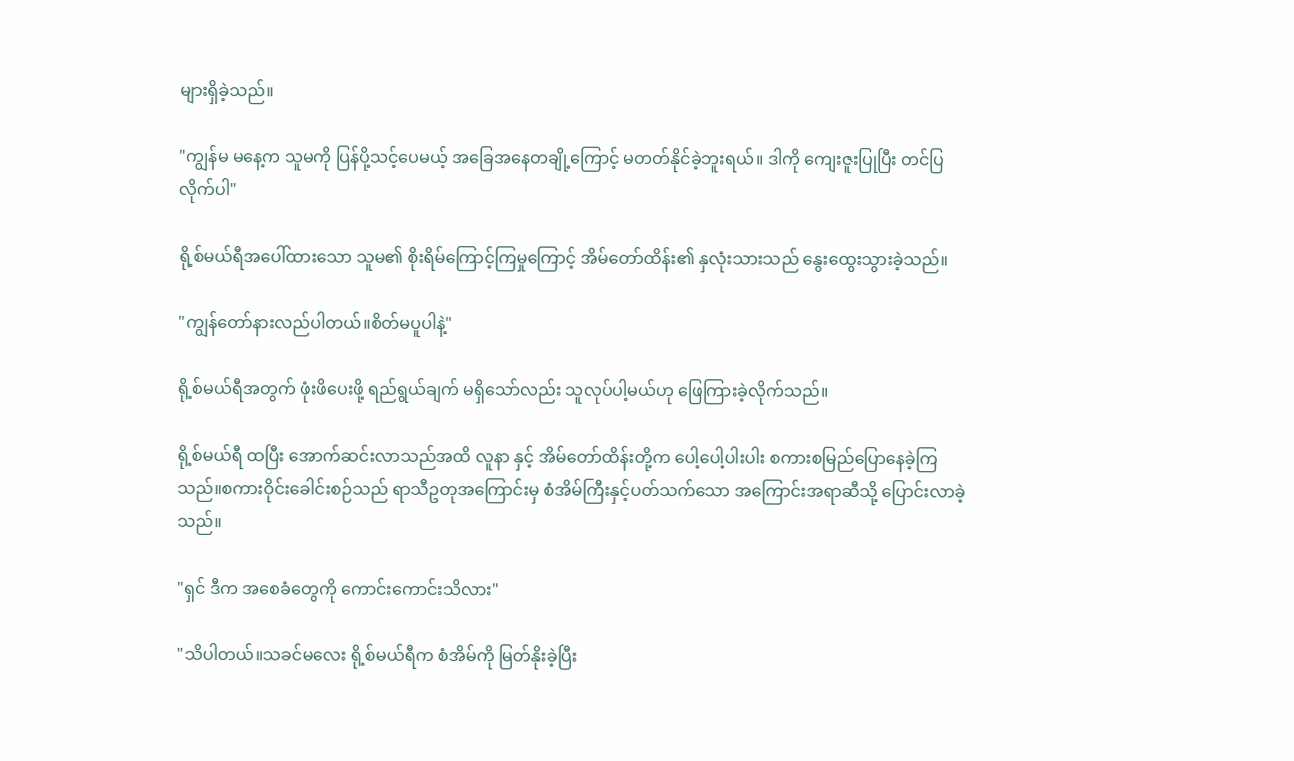များရှိခဲ့သည်။

"ကျွန်မ မနေ့က သူမကို ပြန်ပို့သင့်ပေမယ့် အခြေအနေတချို့ကြောင့် မတတ်နိုင်ခဲ့ဘူးရယ်။ ဒါကို ကျေးဇူးပြုပြီး တင်ပြလိုက်ပါ"

ရို့စ်မယ်ရီအပေါ်ထားသော သူမ၏ စိုးရိမ်ကြောင့်ကြမှုကြောင့် အိမ်တော်ထိန်း၏ နှလုံးသားသည် နွေးထွေးသွားခဲ့သည်။

"ကျွန်တော်နားလည်ပါတယ်။စိတ်မပူပါနဲ့"

ရို့စ်မယ်ရီအတွက် ဖုံးဖိပေးဖို့ ရည်ရွယ်ချက် မရှိသော်လည်း သူလုပ်ပါ့မယ်ဟု ဖြေကြားခဲ့လိုက်သည်။

ရို့စ်မယ်ရီ ထပြီး အောက်ဆင်းလာသည်အထိ လူနာ နှင့် အိမ်တော်ထိန်းတို့က ပေါ့ပေါ့ပါးပါး စကားစမြည်ပြောနေခဲ့ကြသည်။စကားဝိုင်းခေါင်းစဉ်သည် ရာသီဥတုအကြောင်းမှ စံအိမ်ကြီးနှင့်ပတ်သက်သော အကြောင်းအရာဆီသို့ ပြောင်းလာခဲ့သည်။

"ရှင် ဒီက အစေခံတွေကို ကောင်းကောင်းသိလား"

"သိပါတယ်။သခင်မလေး ရို့စ်မယ်ရီက စံအိမ်ကို မြတ်နိုးခဲ့ပြီး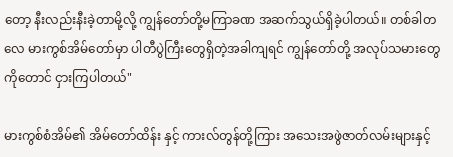တော့ နီးလည်းနီးခဲ့တာမို့လို့ ကျွန်တော်တို့မကြာခဏ အဆက်သွယ်ရှိခဲ့ပါတယ်။ တစ်ခါတလေ မားကွစ်အိမ်တော်မှာ ပါတီပွဲကြီးတွေရှိတဲ့အခါကျရင် ကျွန်တော်တို့ အလုပ်သမားတွေကိုတောင် ငှားကြပါတယ်"

မားကွစ်စံအိမ်၏ အိမ်တော်ထိန်း နှင့် ကားလ်တွန်တို့ကြား အသေးအဖွဲဇာတ်လမ်းများနှင့်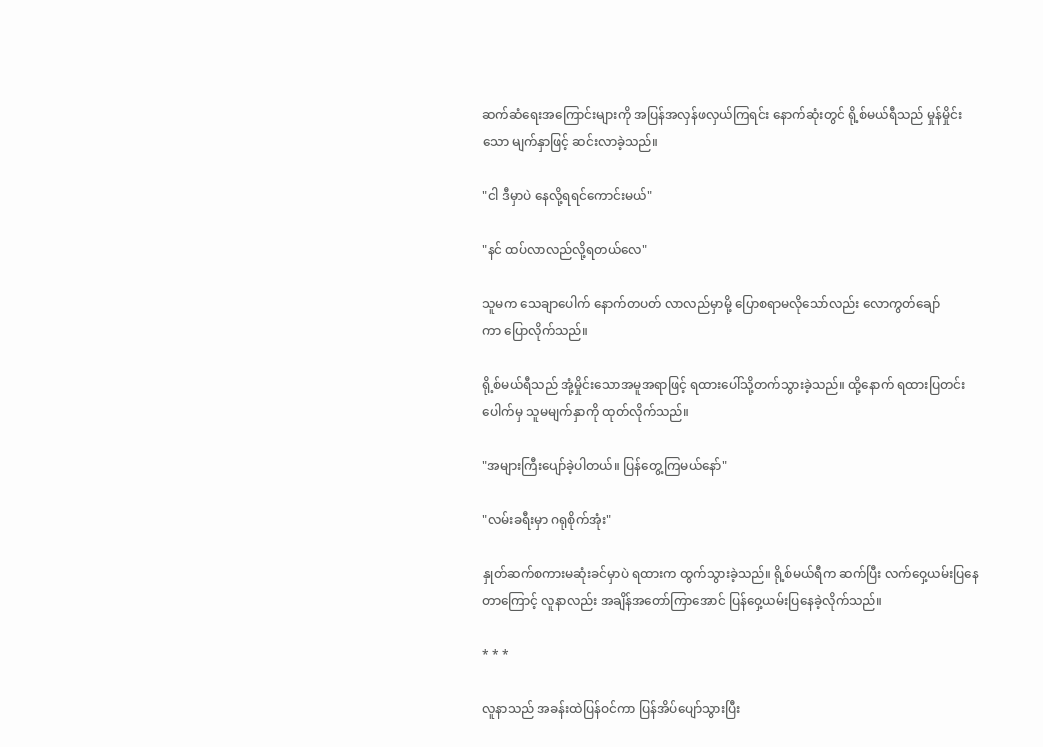ဆက်ဆံရေးအကြောင်းများကို အပြန်အလှန်ဖလှယ်ကြရင်း နောက်ဆုံးတွင် ရို့စ်မယ်ရီသည် မှုန်မှိုင်းသော မျက်နှာဖြင့် ဆင်းလာခဲ့သည်။

"ငါ ဒီမှာပဲ နေလို့ရရင်ကောင်းမယ်"

"နင် ထပ်လာလည်လို့ရတယ်လေ"

သူမက သေချာပေါက် နောက်တပတ် လာလည်မှာမို့ ပြောစရာမလိုသော်လည်း လောကွတ်ချော်ကာ ‌ပြောလိုက်သည်။

ရို့စ်မယ်ရီသည် အုံ့မှိုင်းသောအမူအရာဖြင့် ရထားပေါ်သို့တက်သွားခဲ့သည်။ ထို့နောက် ရထားပြတင်းပေါက်မှ သူမမျက်နှာကို ထုတ်လိုက်သည်။

"အများကြီးပျော်ခဲ့ပါတယ်။ ပြန်တွေ့ကြမယ်နော်"

"လမ်းခရီးမှာ ဂရုစိုက်အုံး"

နှုတ်ဆက်စကားမဆုံးခင်မှာပဲ ရထားက ထွက်သွားခဲ့သည်။ ရို့စ်မယ်ရီက ဆက်ပြီး လက်ဝှေ့ယမ်းပြနေတာကြောင့် လူနာလည်း အချိန်အတော်ကြာအောင် ပြန်ဝှေ့ယမ်းပြနေခဲ့လိုက်သည်။

* * *

လူနာသည် အခန်းထဲပြန်ဝင်ကာ ပြန်အိပ်ပျော်သွားပြီး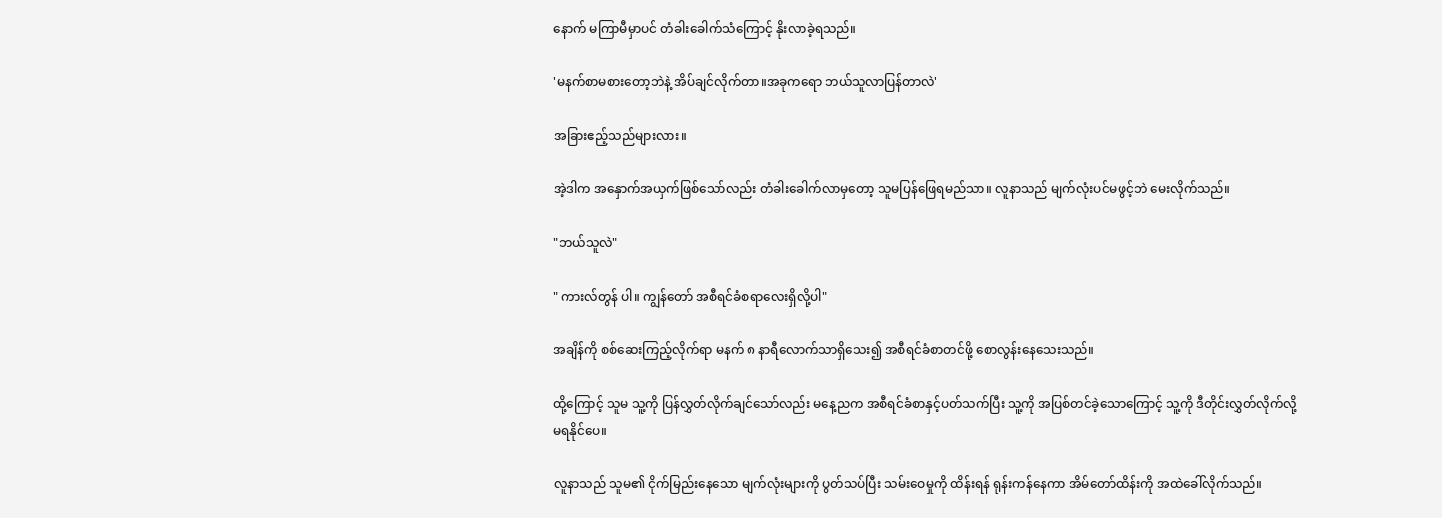နောက် မကြာမီမှာပင် တံခါးခေါက်သံကြောင့် နိုးလာခဲ့ရသည်။

'မနက်စာမစားတော့ဘဲနဲ့ အိပ်ချင်လိုက်တာ။အခုကရော ဘယ်သူလာပြန်တာလဲ'

အခြားဧည့်သည်များလား။

အဲ့ဒါက အနှောက်အယှက်ဖြစ်သော်လည်း တံခါးခေါက်လာမှတော့ သူမပြန်ဖြေရမည်သာ။ လူနာသည် မျက်လုံးပင်မဖွင့်ဘဲ မေးလိုက်သည်။

"ဘယ်သူလဲ"

" ကားလ်တွန် ပါ။ ကျွန်တော် အစီရင်ခံစရာလေးရှိလို့ပါ"

အချိန်ကို စစ်ဆေးကြည့်လိုက်ရာ မနက် ၈ နာရီလောက်သာရှိသေး၍ အစီရင်ခံစာတင်ဖို့ စောလွန်းနေသေးသည်။

ထို့ကြောင့် သူမ သူ့ကို ပြန်လွှတ်လိုက်ချင်သော်လည်း မနေ့ညက အစီရင်ခံစာနှင့်ပတ်သက်ပြီး သူ့ကို အပြစ်တင်ခဲ့သောကြောင့် သူ့ကို ဒီတိုင်းလွှတ်လိုက်လို့ မရနိုင်ပေ။

လူနာသည် သူမ၏ ငိုက်မြည်းနေသော မျက်လုံးများကို ပွတ်သပ်ပြီး သမ်းဝေမှုကို ထိန်းရန် ရုန်းကန်နေကာ အိမ်တော်ထိန်းကို အထဲခေါ်လိုက်သည်။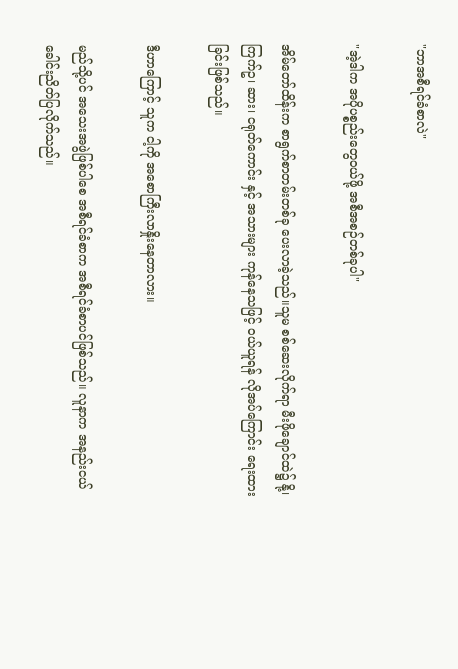"ဘာအစီရင်ခံစာလဲ"

"အဲ့ဒါက အပိုပစ္စည်းတွေဝယ်ဖို့ အစီအစဉ်တစ်ခုပါ"

အိမ်တော်ထိန်းက စာရွက်စာတမ်းတစ်ခု ပေးလာခဲ့သည်။သူမ စစ်ဆေးလိုက်ရာ မီးဖိုချောင်ထဲ၌ နို့၊ ကြက်ဥ၊ ဆား၊ ငရုတ်ကောင်း နှင့် အသားများ ကုန်နေသဖြင့် ဝယ်ယူရန် လိုအပ်ကြောင်း ရေးထားခြင်းဖြစ်သည်။

ဒီဟာကြောင့် သူက ငါ့ကို အစောကြီးလာနှိုးနေတာလား။

မည်သို့ပင် အသေးအဖွဲဖြစ်ပါစေ အစီရင်ခံစာက အစီရင်ခံစာပင်ဖြစ်သည်။ လူနာက အနည်းငယ် ခေါင်းညိတ်ပြလိုက်သည်။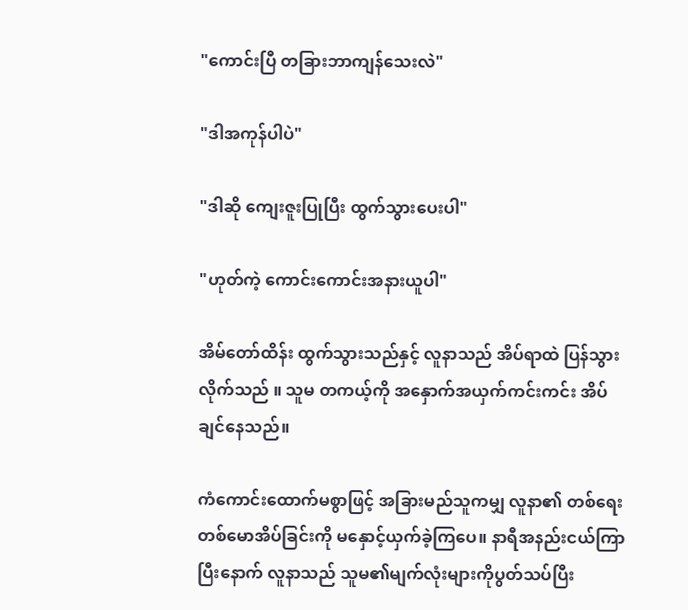"ကောင်းပြီ တခြားဘာကျန်သေးလဲ"

"ဒါအကုန်ပါပဲ"

"ဒါဆို ကျေးဇူးပြုပြီး ထွက်သွားပေးပါ"

"ဟုတ်ကဲ့ ကောင်းကောင်းအနားယူပါ"

အိမ်တော်ထိန်း ထွက်သွားသည်နှင့် လူနာသည် အိပ်ရာထဲ ပြန်သွားလိုက်သည် ။ သူမ တကယ့်ကို အနှောက်အယှက်ကင်းကင်း အိပ်ချင်နေသည်။

ကံကောင်းထောက်မစွာဖြင့် အခြားမည်သူကမျှ လူနာ၏ တစ်ရေးတစ်မောအိပ်ခြင်းကို မနှောင့်ယှက်ခဲ့ကြပေ။ နာရီအနည်းငယ်ကြာပြီးနောက် လူနာသည် သူမ၏မျက်လုံးများကိုပွတ်သပ်ပြီး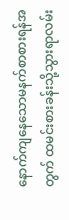နောက်ကျနေသောမနက်စာစားရန်အတွက် ထမင်းစားခန်းသို့သွားရာလမ်း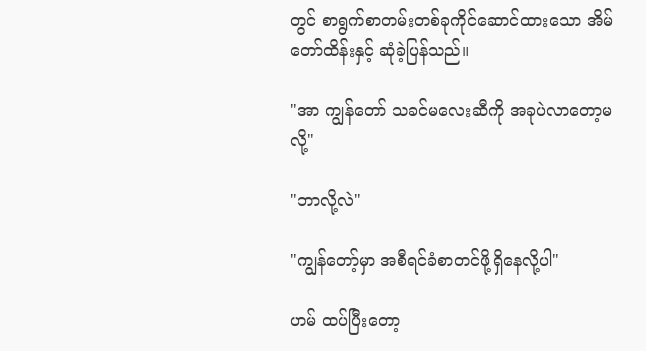တွင် စာရွက်စာတမ်းတစ်ခုကိုင်ဆောင်ထားသော အိမ်တော်ထိန်းနှင့် ဆုံခဲ့ပြန်သည်။

"အာ ကျွန်တော် သခင်မလေးဆီကို အခုပဲလာတော့မလို့"

"ဘာလို့လဲ"

"ကျွန်တော့်မှာ အစီရင်ခံစာတင်ဖို့ရှိနေလို့ပါ"

ဟမ် ထပ်ပြီးတော့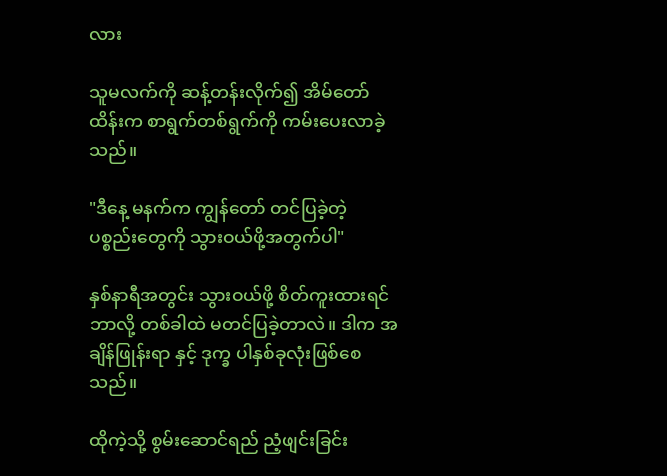လား

သူမလက်ကို ဆန့်တန်းလိုက်၍ အိမ်တော်ထိန်းက စာရွက်တစ်ရွက်ကို ကမ်းပေးလာခဲ့သည်။

"ဒီနေ့ မနက်က ကျွန်တော် တင်ပြခဲ့တဲ့ ပစ္စည်းတွေကို သွားဝယ်ဖို့အတွက်ပါ"

နှစ်နာရီအတွင်း သွားဝယ်ဖို့ စိတ်ကူးထားရင် ဘာလို့ တစ်ခါထဲ မတင်ပြခဲ့တာလဲ။ ဒါက အချိန်ဖြုန်းရာ နှင့် ဒုက္ခ ပါနှစ်ခုလုံးဖြစ်စေသည်။

ထိုကဲ့သို့ စွမ်းဆောင်ရည် ညံ့ဖျင်းခြင်း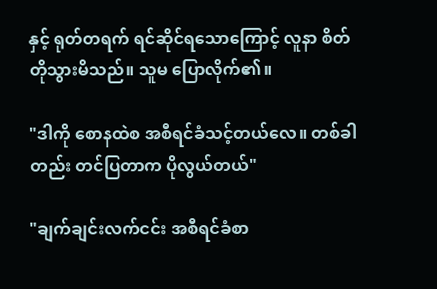နှင့် ရုတ်တရက် ရင်ဆိုင်ရသောကြောင့် လူနာ စိတ်တိုသွားမိသည်။ သူမ ပြောလိုက်၏။

"ဒါကို စောနထဲစ အစီရင်ခံသင့်တယ်လေ။ တစ်ခါတည်း တင်ပြတာက ပိုလွယ်တယ်"

"ချက်ချင်းလက်ငင်း အစီရင်ခံစာ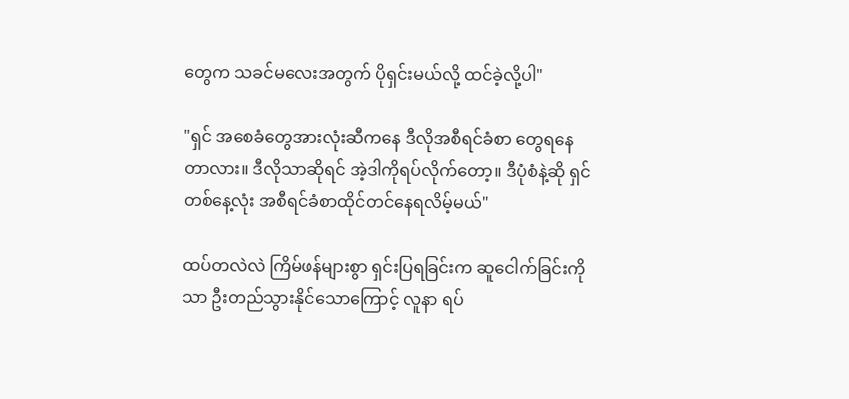တွေက သခင်မလေးအတွက် ပိုရှင်းမယ်လို့ ထင်ခဲ့လို့ပါ"

"ရှင် အစေခံတွေအားလုံးဆီကနေ ဒီလိုအစီရင်ခံစာ တွေရနေတာလား။ ဒီလိုသာဆိုရင် အဲ့ဒါကိုရပ်လိုက်တော့။ ဒီပုံစံနဲ့ဆို ရှင် တစ်နေ့လုံး အစီရင်ခံစာထိုင်တင်နေရလိမ့်မယ်"

ထပ်တလဲလဲ ကြိမ်ဖန်များစွာ ရှင်းပြရခြင်းက ဆူငေါက်ခြင်းကိုသာ ဦးတည်သွားနိုင်သောကြောင့် လူနာ ရပ်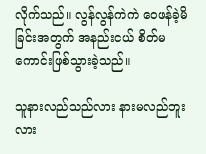လိုက်သည်။ လွန်လွန်ကဲကဲ ဝေဖန်ခဲ့မိခြင်းအတွက် အနည်းငယ် စိတ်မကောင်းဖြစ်သွားခဲ့သည်။

သူနားလည်သည်လား နားမလည်ဘူးလား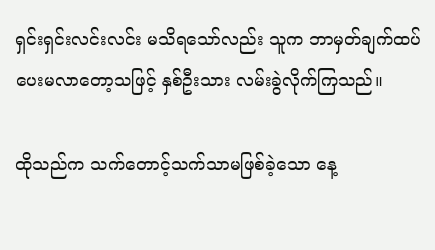ရှင်းရှင်းလင်းလင်း မသိရသော်လည်း သူက ဘာမှတ်ချက်ထပ် ပေးမလာတော့သဖြင့် နှစ်ဦးသား လမ်းခွဲလိုက်ကြသည်။

ထိုသည်က သက်တောင့်သက်သာမဖြစ်ခဲ့သော နေ့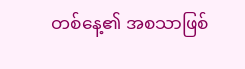တစ်နေ့၏ အစသာဖြစ်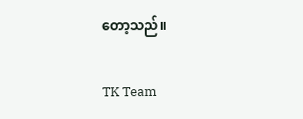တော့သည်။

TK Team